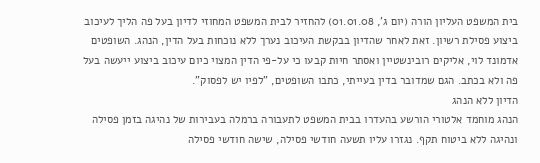בית המשפט העליון הורה (יום ג', 01.01.08) להחזיר לבית המשפט המחוזי לדיון בעל פה הליך לעיכוב ביצוע פסילת רשיון. זאת לאחר שהדיון בבקשת העיכוב נערך ללא נוכחות בעל הדין, הנהג. השופטים אדמונד לוי, אליקים רובינשטיין ואסתר חיות קבעו כי על-פי הדין המצוי כיום עיכוב ביצוע ייעשה בעל פה ולא בכתב. הגם שמדובר בדין בעייתי, כתבו השופטים, "לפיו יש לפסוק".
הדיון ללא הנהג
הנהג מוחמד אלטורי הורשע בהעדרו בבית המשפט לתעבורה ברמלה בעבירות של נהיגה בזמן פסילה ונהיגה ללא ביטוח תקף. נגזרו עליו תשעה חודשי פסילה, שישה חודשי פסילה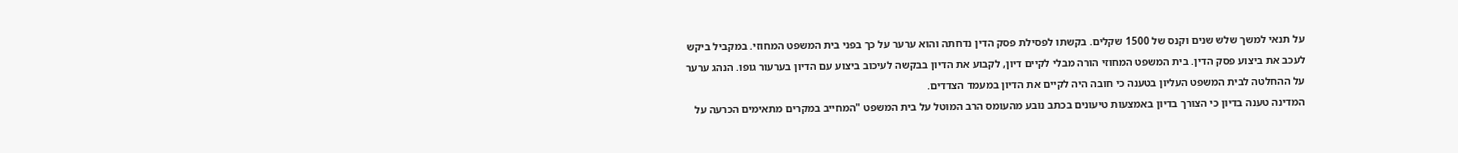על תנאי למשך שלש שנים וקנס של 1500 שקלים. בקשתו לפסילת פסק הדין נדחתה והוא ערער על כך בפני בית המשפט המחוזי. במקביל ביקש לעכב את ביצוע פסק הדין. בית המשפט המחוזי הורה מבלי לקיים דיון, לקבוע את הדיון בבקשה לעיכוב ביצוע עם הדיון בערעור גופו. הנהג ערער על ההחלטה לבית המשפט העליון בטענה כי חובה היה לקיים את הדיון במעמד הצדדים.
המדינה טענה בדיון כי הצורך בדיון באמצעות טיעונים בכתב נובע מהעומס הרב המוטל על בית המשפט "המחייב במקרים מתאימים הכרעה על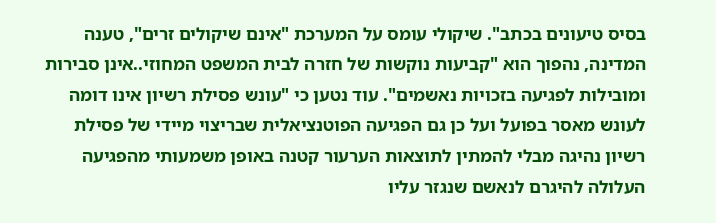בסיס טיעונים בכתב". שיקולי עומס על המערכת "אינם שיקולים זרים", טענה המדינה, נהפוך הוא "קביעות נוקשות של חזרה לבית המשפט המחוזי..אינן סבירות ומובילות לפגיעה בזכויות נאשמים". עוד נטען כי "עונש פסילת רשיון אינו דומה לעונש מאסר בפועל ועל כן גם הפגיעה הפוטנציאלית שבריצוי מיידי של פסילת רשיון נהיגה מבלי להמתין לתוצאות הערעור קטנה באופן משמעותי מהפגיעה העלולה להיגרם לנאשם שנגזר עליו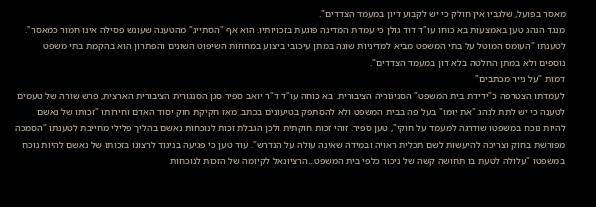מאסר בפועל, שלגביו אין חולק כי יש לקבוע דיון במעמד הצדדים".
מנגד הנהג טען באמצעות בא כוחו עו"ד דוד גולן כי עמדת המדינה פוגעת בזכויותיו. הוא אף "הסתייג" מהטענה שעונש פסילה אינו חמור כמאסר". לטענתו "העומס המוטל על בתי המשפט מביא למדיניות שונה במתן עיכובי ביצוע במחוזות השיפוט השונים והפתרון הוא בהקמת בתי משפט נוספים ולא במתן החלטה בלא דון במעמד הצדדים".
דמות "על נייר מכתבים"
לעמדתו הצטרפה כ"ידידת בית המשפט" הסניגוריה הציבורית. בא כוחה עו"ד ד"ר יואב ספיר סגן הסנגורית הציבורית הארצית, פרש שורה של טעמים לטענה כי יש לתת לנהג "את יומו" בעל פה בבית המשפט ולא להסתפק בטיעונים בכתב. מאז חקיקת חוק יסוד האדם וחירותו "זכותו של נאשם להיות נוכח במשפטו שודרגה למעמד על חוקי", טען ספיר. זוהי זכות חוקתית ולכן הגבלת זכות לנוכחות נאשם בהליך פלילי מחייבת לטענתו "הסמכה מפורשת בחוק וצריכה להיעשות לשם תכלית ראויה ובמידה שאינה עולה על הנדרש". עוד טען כי פגיעה בניגוד לרצונו בזכותו של נאשם להיות נוכח במשפטו "עלולה לטעת בו תחושה קשה של ניכור כלפי בית המשפט...הרציונאל לקיומה של הזכות לנוכחות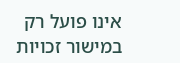אינו פועל רק במישור זכויות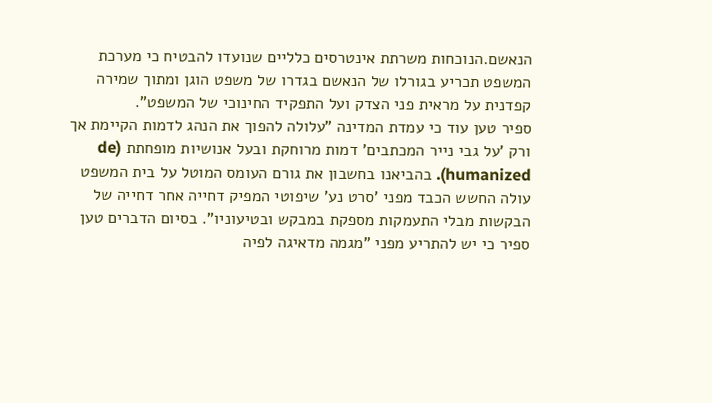הנאשם.הנוכחות משרתת אינטרסים כלליים שנועדו להבטיח כי מערכת המשפט תכריע בגורלו של הנאשם בגדרו של משפט הוגן ומתוך שמירה קפדנית על מראית פני הצדק ועל התפקיד החינוכי של המשפט".
ספיר טען עוד כי עמדת המדינה "עלולה להפוך את הנהג לדמות הקיימת אך ורק 'על גבי נייר המכתבים' דמות מרוחקת ובעל אנושיות מופחתת (de humanized). בהביאנו בחשבון את גורם העומס המוטל על בית המשפט עולה החשש הכבד מפני 'סרט נע' שיפוטי המפיק דחייה אחר דחייה של הבקשות מבלי התעמקות מספקת במבקש ובטיעוניו". בסיום הדברים טען ספיר כי יש להתריע מפני "מגמה מדאיגה לפיה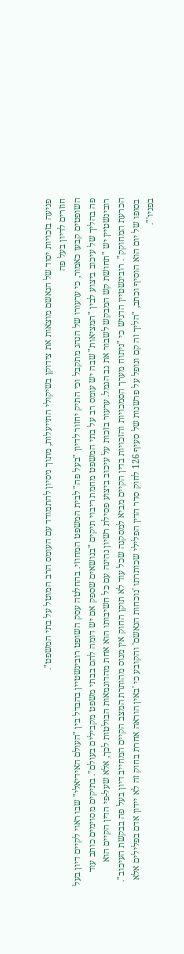פגיעה בזכויות יסוד של הנאשם מוצאות את צידוקן בשיקולי התייעלות, מתוך ניסיון להתמודד עם העומס הרב המוטל על בתי המשפט".
חוזרים לדיון בעל פה
השופטים קבעו כאמור, כי ערעורו של הנהג מתקבל וכי התיק יחזור לדיון "בעל פה" לבית המשפט המחוזי. בהחלטה עסק השופט רובינשטיין בהבדל בין "העולם האידיאלי" שבו ראוי לקיים דיון בעל פה בהליך של עיכוב ביצוע לבין "המציאות" שבה יש עומס רב על בתי המשפט מחמת ריבוי תיקים "בנושאים שספק אם יש דומה להם בבתי משפט מקבילים בעולם". בתיקים מסוימים כותב עוד רובינשטיין יש "תחושת קש המבקש לשבור את גב הגמל. ערעור בזכות על עיכוב ביצוע פסילת רשיון נהיגה עם כל חשיבותו הוא אחת מהדוגמאות הבולטות לכך, אלא שעל-פי הדין הקיים הוא הכרעת המחוקק". רובינשטיין הדגיש כי "ניתוח מערך הסמכויות והזכויות בדין הקיים מביא למסקנה שכל עוד לא תוקן החוק אין מנוס מהותרת המצב הקיים המחייב דיון בעל פה בבקשת העיכוב". בסופו של יום הוא הוסיף וכתב, "הליך זה קם ונופל על פרשנות של סעיף 126 לחוק סדר הדין הפלילי שכותרתו 'נוכחות הנאשם' והקובע כי 'באין הוראה אחרת בחוק זה לא יידון אדם בפלילים אלא בפניו'".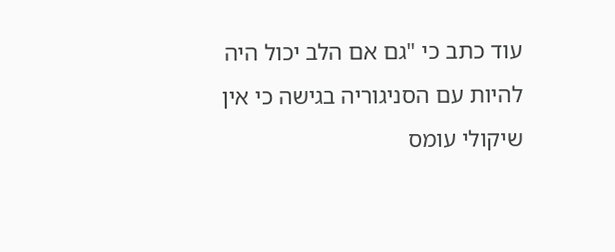עוד כתב כי "גם אם הלב יכול היה להיות עם הסניגוריה בגישה כי אין שיקולי עומס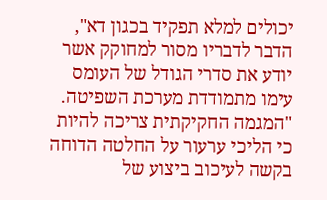יכולים למלא תפקיד בכגון דא", הדבר לדבריו מסור למחוקק אשר יודע את סדרי הגודל של העומס עימו מתמודדת מערכת השפיטה. "המגמה החקיקתית צריכה להיות כי הליכי ערעור על החלטה הדוחה בקשה לעיכוב ביצוע של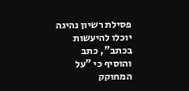פסילת רשיון נהיגה יוכלו להיעשות בכתב", כתב והוסיף כי "על המחוקק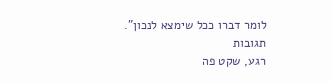לומר דברו ככל שימצא לנכון".
תגובות
רגע, שקט פה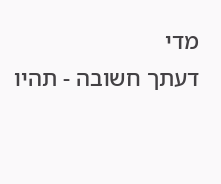מדי
דעתך חשובה - תהיו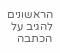הראשונים להגיב על הכתבה